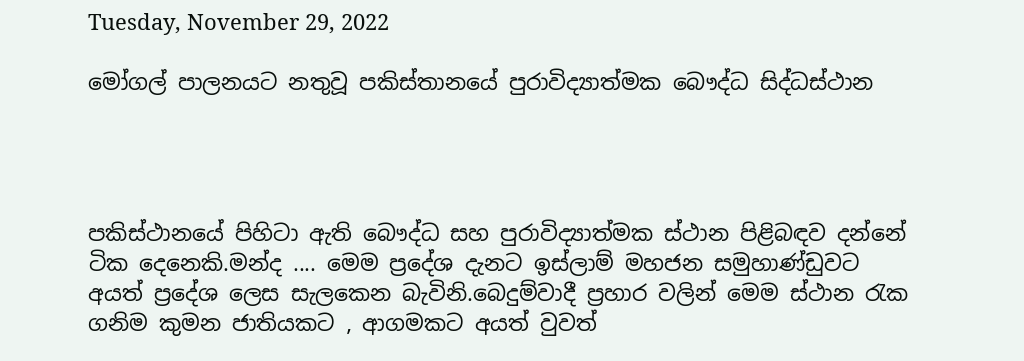Tuesday, November 29, 2022

මෝගල් පාලනයට නතුවූ පකිස්තානයේ පුරාවිද්‍යාත්මක බෞද්ධ සිද්ධස්ථාන




පකිස්ථානයේ පිහිටා ඇති බෞද්ධ සහ පුරාවිද්‍යාත්මක ස්ථාන පිළිබඳව දන්නේ ටික දෙනෙකි.මන්ද .... මෙම ප්‍රදේශ දැනට ඉස්ලාම් මහජන සමුහාණ්ඩුවට අයත් ප්‍රදේශ ලෙස සැලකෙන බැවිනි.බෙදුම්වාදී ප්‍රහාර වලින් මෙම ස්ථාන රැක ගනිම කුමන ජාතියකට , ආගමකට අයත් වුවත්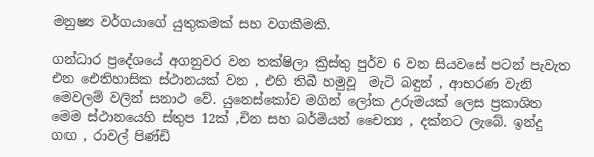මනුෂ්‍ය වර්ගයාගේ යුතුකමක් සහ වගකීමකි.

ගන්ධාර ප්‍රදේශයේ අගනුවර වන තක්ෂිලා ක්‍රිස්තු පුර්ව 6 වන සියවසේ පටන් පැවැත එන ඓතිහාසික ස්ථානයක් වන , එහි තිබී හමුවූ  මැටි බඳුන් , ආභරණ වැනි මෙවලම් වලින් සනාථ වේ. යුනෙස්කෝව මගින් ලෝක උරුමයක් ලෙස ප්‍රකාශිත මෙම ස්ථානයෙහි ස්තුප 12ක් ,චින සහ බර්මියන් චෛත්‍ය , දක්නට ලැබේ. ඉන්දු ගඟ , රාවල් පිණ්ඩි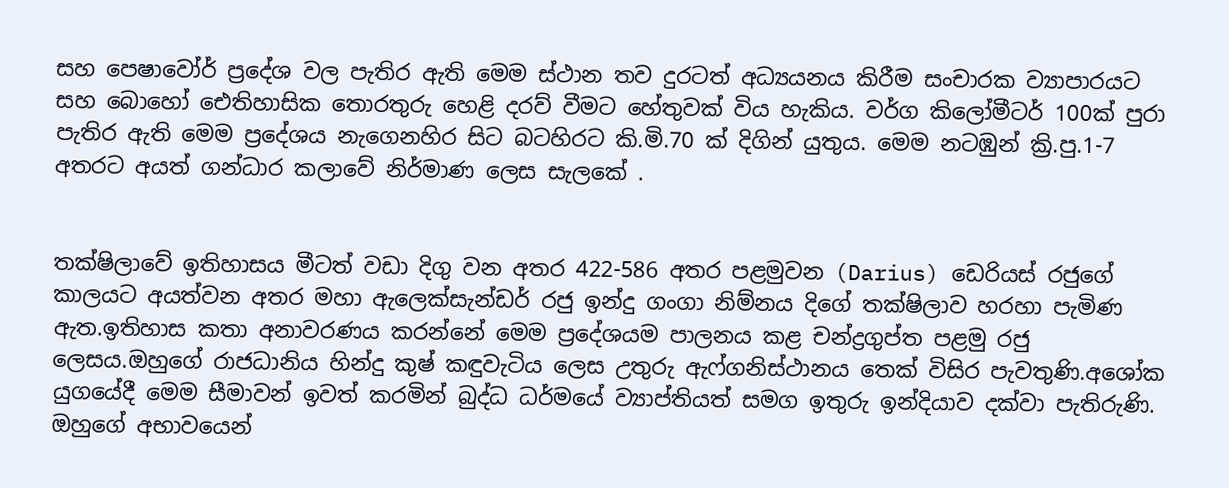සහ පෙෂාවෝර් ප්‍රදේශ වල පැතිර ඇති මෙම ස්ථාන තව දුරටත් අධ්‍යයනය කිරීම සංචාරක ව්‍යාපාරයට සහ බොහෝ ඓතිහාසික තොරතුරු හෙළි දරව් වීමට හේතුවක් විය හැකිය. වර්ග කිලෝමීටර් 100ක් පුරා පැතිර ඇති මෙම ප්‍රදේශය නැගෙනහිර සිට බටහිරට කි.මි.70 ක් දිගින් යුතුය. මෙම නටඹුන් ක්‍රි.පු.1-7 අතරට අයත් ගන්ධාර කලාවේ නිර්මාණ ලෙස සැලකේ .


තක්ෂිලාවේ ඉතිහාසය මීටත් වඩා දිගු වන අතර 422-586 අතර පළමුවන (Darius) ඩෙරියස් රජුගේ කාලයට අයත්වන අතර මහා ඇලෙක්සැන්ඩර් රජු ඉන්දු ගංගා නිම්නය දිගේ තක්ෂිලාව හරහා පැමිණ ඇත.ඉතිහාස කතා අනාවරණය කරන්නේ මෙම ප්‍රදේශයම පාලනය කළ චන්ද්‍රගුප්ත පළමු රජු ලෙසය.ඔහුගේ රාජධානිය හින්දු කුෂ් කඳුවැටිය ලෙස උතුරු ඇෆ්ගනිස්ථානය තෙක් විසිර පැවතුණි.අශෝක යුගයේදී මෙම සීමාවන් ඉවත් කරමින් බුද්ධ ධර්මයේ ව්‍යාප්තියත් සමග ඉතුරු ඉන්දියාව දක්වා පැතිරුණි. ඔහුගේ අභාවයෙන්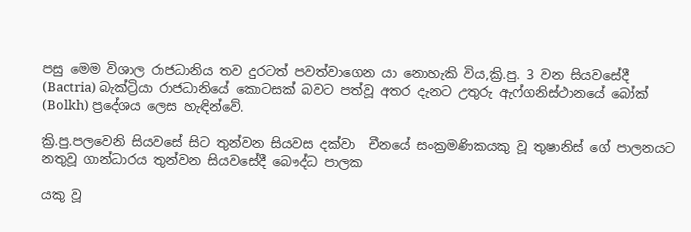පසු මෙම විශාල රාජධානිය තව දුරටත් පවත්වාගෙන යා නොහැකි විය,ක්‍රි.පු. 3 වන සියවසේදී (Bactria) බැක්ට්‍රියා රාජධානියේ කොටසක් බවට පත්වූ අතර දැනට උතුරු ඇෆ්ගනිස්ථානයේ බෝක් (Bolkh) ප්‍රදේශය ලෙස හැඳින්වේ.

ක්‍රි.පු.පලවෙනි සියවසේ සිට තුන්වන සියවස දක්වා  චීනයේ සංක්‍රමණිකයකු වූ තුෂානිස් ගේ පාලනයට නතුවූ ගාන්ධාරය තුන්වන සියවසේදී බෞද්ධ පාලක

යකු වූ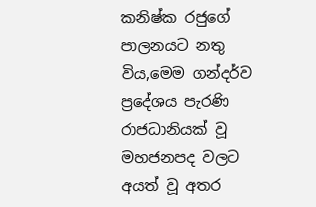කනිෂ්ක රජුගේ පාලනයට නතු විය,මෙම ගන්දර්ව ප්‍රදේශය පැරණි රාජධානියක් වූ මහජනපද වලට අයත් වූ අතර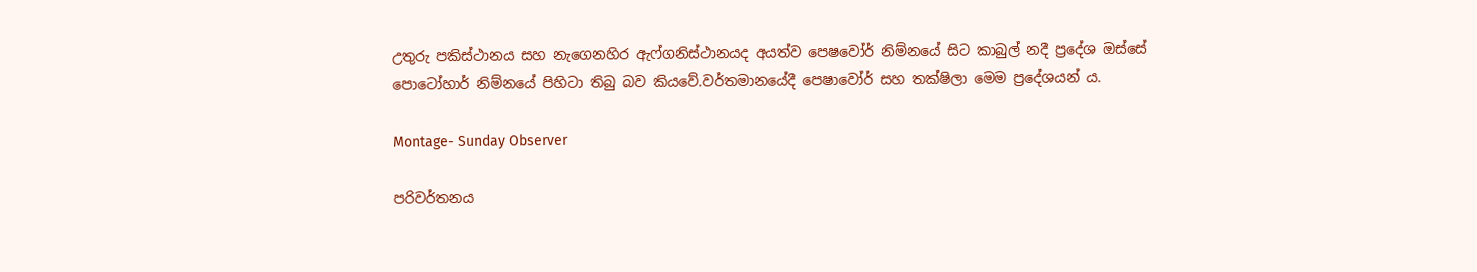උතුරු පකිස්ථානය සහ නැගෙනහිර ඇෆ්ගනිස්ථානයද අයත්ව පෙෂවෝර් නිම්නයේ සිට කාබුල් නදී ප්‍රදේශ ඔස්සේ පොටෝහාර් නිම්නයේ පිහිටා තිබු බව කියවේ.වර්තමානයේදී පෙෂාවෝර් සහ තක්ෂිලා මෙම ප්‍රදේශයන්‍ ය.

Montage- Sunday Observer

පරිවර්තනය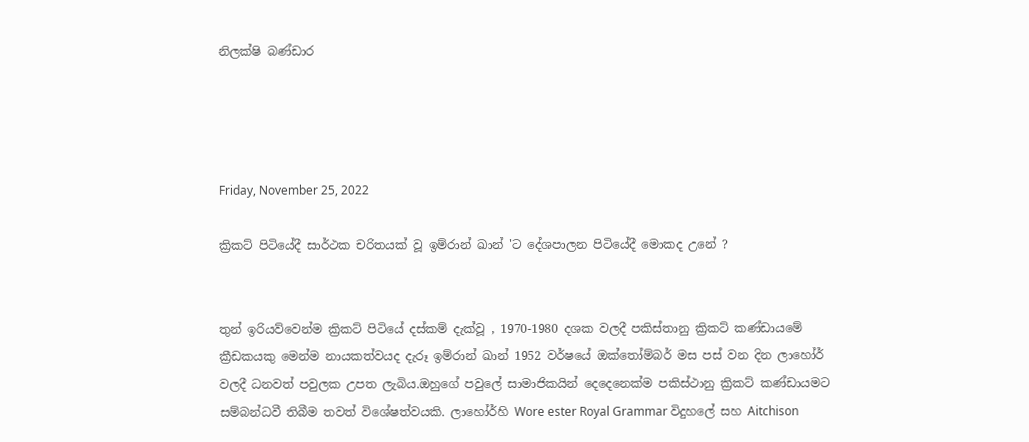නිලක්ෂි බණ්ඩාර




Friday, November 25, 2022

ක්‍රිකට් පිටියේදී සාර්ථක චරිතයක් වූ ඉම්රාන් ඛාන් 'ට දේශපාලන පිටියේදී මොකද උනේ ?


තුන් ඉරියව්වෙන්ම ක්‍රිකට් පිටියේ දස්කම් දැක්වූ , 1970-1980 දශක වලදී පකිස්තානු ක්‍රිකට් කණ්ඩායමේ ක්‍රීඩකයකු මෙන්ම නායකත්වයද දැරූ ඉම්රාන් ඛාන් 1952 වර්ෂයේ ඔක්තෝම්බර් මස පස් වන දින ලාහෝර් වලදී ධනවත් පවුලක උපත ලැබිය.ඔහුගේ පවුලේ සාමාජිකයින් දෙදෙනෙක්ම පකිස්ථානු ක්‍රිකට් කණ්ඩායමට සම්බන්ධවී තිබීම තවත් විශේෂත්වයකි. ලාහෝර්හි Wore ester Royal Grammar විදුහලේ සහ Aitchison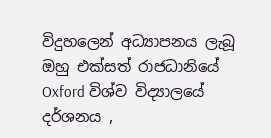විදුහලෙන් අධ්‍යාපනය ලැබූ ඔහු එක්සත් රාජධානියේ Oxford විශ්ව විද්‍යාලයේ දර්ශනය ,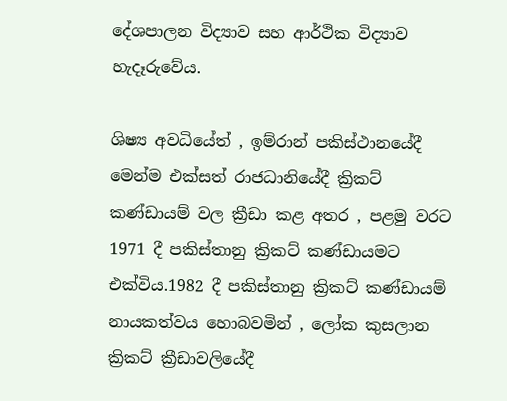දේශපාලන විද්‍යාව සහ ආර්ථික විද්‍යාව හැදෑරුවේය.

ශිෂ්‍ය අවධියේත් , ඉම්රාන් පකිස්ථානයේදී මෙන්ම එක්සත් රාජධානියේදී ක්‍රිකට් කණ්ඩායම් වල ක්‍රීඩා කළ අතර , පළමු වරට 1971 දී පකිස්තානු ක්‍රිකට් කණ්ඩායමට එක්විය.1982 දී පකිස්තානු ක්‍රිකට් කණ්ඩායම් නායකත්වය හොබවමින් , ලෝක කුසලාන ක්‍රිකට් ක්‍රීඩාවලියේදී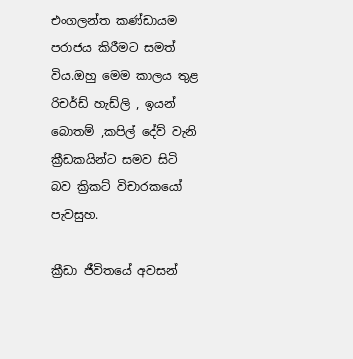එංගලන්ත කණ්ඩායම පරාජය කිරීමට සමත් විය.ඔහු මෙම කාලය තුළ රිචර්ඩ් හැඩ්ලි , ඉයන් බොතම් ,කපිල් දේව් වැනි ක්‍රීඩකයින්ට සමව සිටි බව ක්‍රිකට් විචාරකයෝ පැවසුහ.

ක්‍රීඩා ජීවිතයේ අවසන්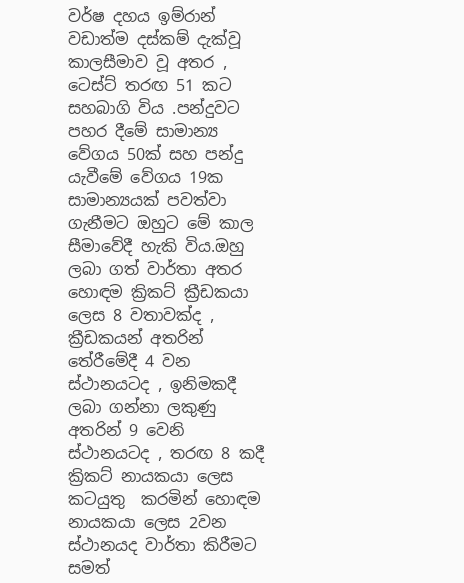වර්ෂ දහය ඉම්රාන් වඩාත්ම දස්කම් දැක්වූ කාලසීමාව වූ අතර , ටෙස්ට් තරඟ 51 කට සහබාගි විය .පන්දුවට පහර දීමේ සාමාන්‍ය වේගය 50ක් සහ පන්දු යැවීමේ වේගය 19ක සාමාන්‍යයක් පවත්වා ගැනීමට ඔහුට මේ කාල සීමාවේදී හැකි විය.ඔහු ලබා ගත් වාර්තා අතර හොඳම ක්‍රිකට් ක්‍රීඩකයා ලෙස 8 වතාවක්ද , ක්‍රීඩකයන් අතරින් තේරීමේදී 4 වන ස්ථානයටද , ඉනිමකදී ලබා ගන්නා ලකුණු අතරින් 9 වෙනි ස්ථානයටද , තරඟ 8 කදී ක්‍රිකට් නායකයා ලෙස කටයුතු  කරමින් හොඳම නායකයා ලෙස 2වන ස්ථානයද වාර්තා කිරීමට  සමත්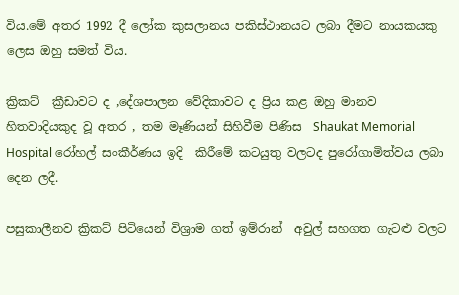විය.මේ අතර 1992 දී ලෝක කුසලානය පකිස්ථානයට ලබා දීමට නායකයකු ලෙස ඔහු සමත් විය.

ක්‍රිකට්  ක්‍රීඩාවට ද ,දේශපාලන වේදිකාවට ද ප්‍රිය කළ ඔහු මානව හිතවාදියකුද වූ අතර , තම මෑණියන් සිහිවීම පිණිස  Shaukat Memorial Hospital රෝහල් සංකීර්ණය ඉදි  කිරීමේ කටයුතු වලටද පුරෝගාමිත්වය ලබා දෙන ලදී.

පසුකාලීනව ක්‍රිකට් පිටියෙන් විශ්‍රාම ගත් ඉම්රාන්  අවුල් සහගත ගැටළු වලට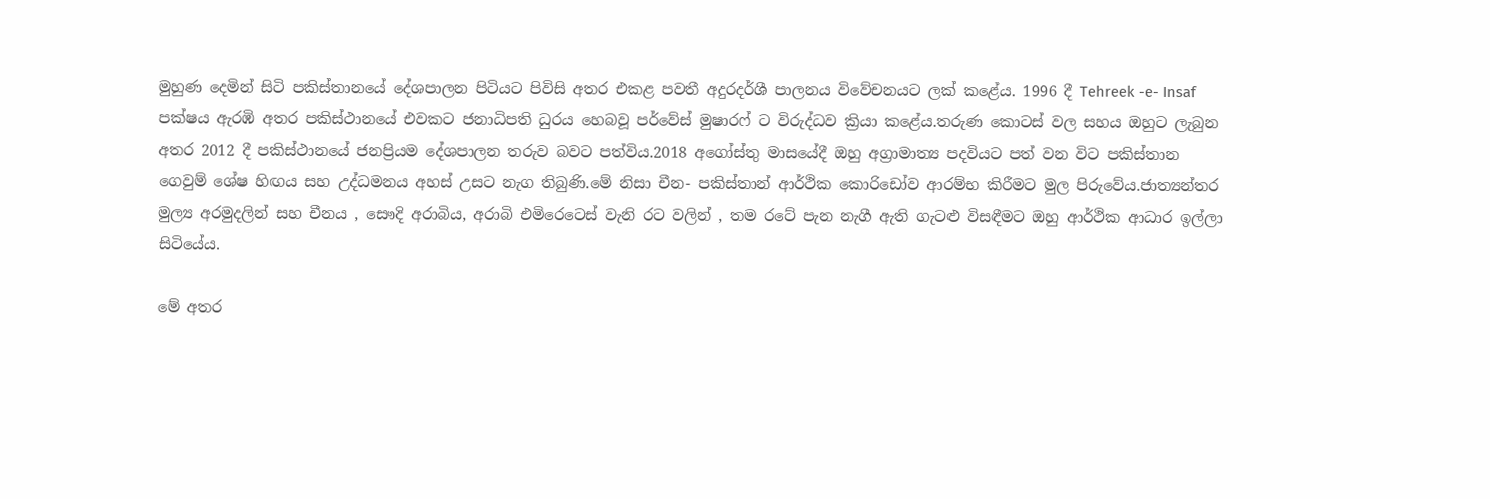මුහුණ දෙමින් සිටි පකිස්තානයේ දේශපාලන පිටියට පිවිසි අතර එකළ පවතී අදුරදර්ශී පාලනය විවේචනයට ලක් කළේය. 1996 දී Tehreek -e- Insaf පක්ෂය ඇරඹි අතර පකිස්ථානයේ එවකට ජනාධිපති ධුරය හෙබවූ පර්වේස් මුෂාරෆ් ට විරුද්ධව ක්‍රියා කළේය.තරුණ කොටස් වල සහය ඔහුට ලැබුන අතර 2012 දී පකිස්ථානයේ ජනප්‍රියම දේශපාලන තරුව බවට පත්විය.2018 අගෝස්තු මාසයේදී ඔහු අග්‍රාමාත්‍ය පදවියට පත් වන විට පකිස්තාන ගෙවුම් ශේෂ හිඟය සහ උද්ධමනය අහස් උසට නැග තිබුණි.මේ නිසා චීන- පකිස්තාන් ආර්ථික කොරිඩෝව ආරම්භ කිරීමට මුල පිරුවේය.ජාත්‍යන්තර මුල්‍ය අරමුදලින් සහ චීනය , සෞදි අරාබිය, අරාබි එමිරෙටෙස් වැනි රට වලින් , තම රටේ පැන නැගී ඇති ගැටළු විසඳීමට ඔහු ආර්ථික ආධාර ඉල්ලා සිටියේය.

මේ අතර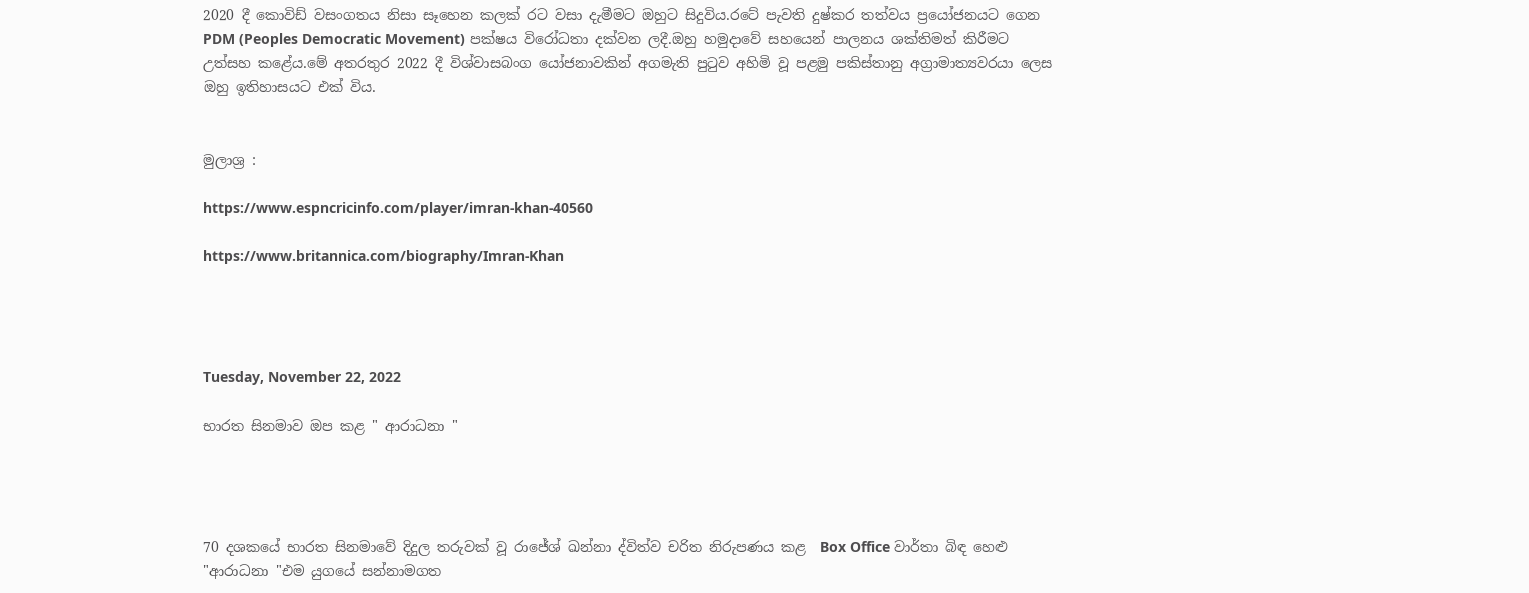2020 දී කොවිඩ් වසංගතය නිසා සෑහෙන කලක් රට වසා දැමීමට ඔහුට සිදුවිය.රටේ පැවති දුෂ්කර තත්වය ප්‍රයෝජනයට ගෙන PDM (Peoples Democratic Movement) පක්ෂය විරෝධතා දක්වන ලදී.ඔහු හමුදාවේ සහයෙන් පාලනය ශක්තිමත් කිරීමට උත්සහ කළේය.මේ අතරතුර 2022 දී විශ්වාසබංග යෝජනාවකින් අගමැති පුටුව අහිමි වූ පළමු පකිස්තානු අග්‍රාමාත්‍යවරයා ලෙස ඔහු ඉතිහාසයට එක් විය.


මුලාශ්‍ර :

https://www.espncricinfo.com/player/imran-khan-40560

https://www.britannica.com/biography/Imran-Khan




Tuesday, November 22, 2022

භාරත සිනමාව ඔප කළ " ආරාධනා "




70 දශකයේ භාරත සිනමාවේ දිදුල තරුවක් වූ රාජේශ් ඛන්නා ද්විත්ව චරිත නිරුපණය කළ  Box Office වාර්තා බිඳ හෙළු "ආරාධනා "එම යුගයේ සන්නාමගත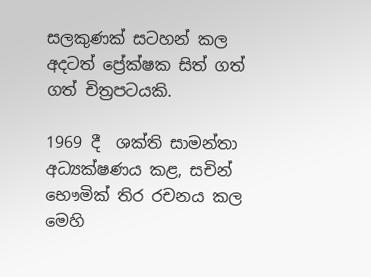සලකුණක් සටහන් කල  අදටත් ප්‍රේක්ෂක සිත් ගත් ගත් චිත්‍රපටයකි.

1969 දී  ශක්ති සාමන්තා අධ්‍යක්ෂණය කළ, සචින් භෞමික් තිර රචනය කල මෙහි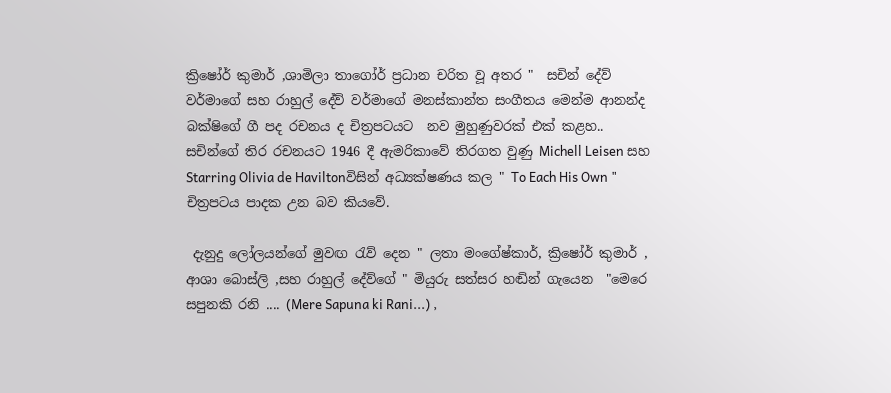ක්‍රිෂෝර් කුමාර් ,ශාමිලා තාගෝර් ප්‍රධාන චරිත වූ අතර "  සචින් දේව් වර්මාගේ සහ රාහුල් දේව් වර්මාගේ මනස්කාන්ත සංගීතය මෙන්ම ආනන්ද බක්ෂිගේ ගී පද රචනය ද චිත්‍රපටයට  නව මුහුණුවරක් එක් කළහ.. සචින්ගේ තිර රචනයට 1946 දී ඇමරිකාවේ තිරගත වුණු Michell Leisen සහ Starring Olivia de Haviltonවිසින් අධ්‍යක්ෂණය කල " To Each His Own " චිත්‍රපටය පාදක උන බව කියවේ.

 දැනුදු ලෝලයන්ගේ මුවඟ රැව් දෙන " ලතා මංගේෂ්කාර්, ක්‍රිෂෝර් කුමාර් , ආශා බොස්ලි ,සහ රාහුල් දේව්ගේ " මියුරු සත්සර හඬින් ගැයෙන  "මෙරෙ සපුනකි රනි .... (Mere Sapuna ki Rani...) ,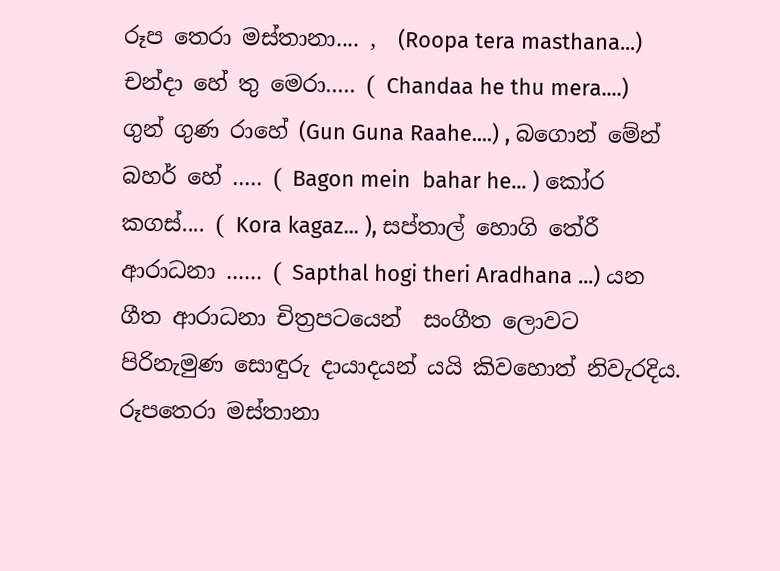රූප තෙරා මස්තානා.... ,  (Roopa tera masthana...) චන්දා හේ තු මෙරා..... ( Chandaa he thu mera....) ගුන් ගුණ රාහේ (Gun Guna Raahe....) , බගොන් මේන් බහර් හේ ..... ( Bagon mein  bahar he... ) කෝර කගස්.... ( Kora kagaz... ), සප්තාල් හොගි තේරී ආරාධනා ...... ( Sapthal hogi theri Aradhana ...) යන  ගීත ආරාධනා චිත්‍රපටයෙන්  සංගීත ලොවට පිරිනැමුණ සොඳුරු දායාදයන් යයි කිවහොත් නිවැරදිය. රූපතෙරා මස්තානා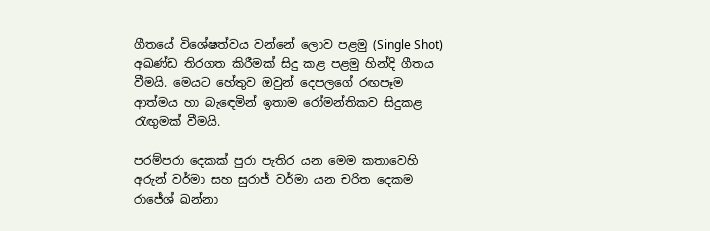ගීතයේ විශේෂත්වය වන්නේ ලොව පළමු (Single Shot) අඛණ්ඩ තිරගත කිරීමක් සිදු කළ පළමු හින්දි ගීතය වීමයි. මෙයට හේතුව ඔවුන් දෙපලගේ රඟපෑම ආත්මය හා බැඳෙමින් ඉතාම රෝමන්තිකව සිදුකළ රැඟුමක් වීමයි.

පරම්පරා දෙකක් පුරා පැතිර යන මෙම කතාවෙහි අරුන් වර්මා සහ සුරාජ් වර්මා යන චරිත දෙකම රාජේශ් ඛන්නා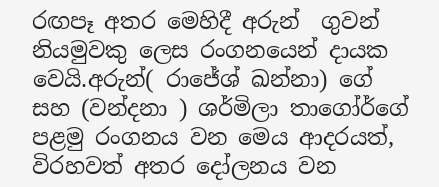රඟපෑ අතර මෙහිදී අරුන්  ගුවන් නියමුවකු ලෙස රංගනයෙන් දායක වෙයි.අරුන්( රාජේශ් ඛන්නා) ගේ සහ (වන්දනා ) ශර්මිලා තාගෝර්ගේ පළමු රංගනය වන මෙය ආදරයත්, විරහවත් අතර දෝලනය වන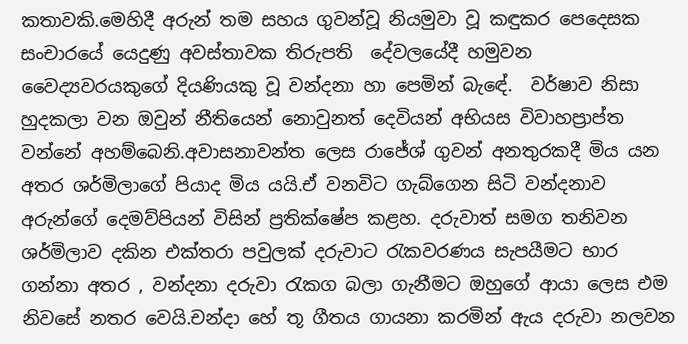කතාවකි.මෙහිදී අරුන් තම සහය ගුවන්වූ නියමුවා වූ කඳුකර පෙදෙසක සංචාරයේ යෙදුණු අවස්තාවක තිරුපති  දේවලයේදී හමුවන වෛද්‍යවරයකුගේ දියණියකු වූ වන්දනා හා පෙමින් බැඳේ.  වර්ෂාව නිසා හුදකලා වන ඔවුන් නීතියෙන් නොවුනත් දෙවියන් අභියස විවාහප්‍රාප්ත වන්නේ අහම්බෙනි.අවාසනාවන්ත ලෙස රාජේශ් ගුවන් අනතුරකදී මිය යන අතර ශර්මිලාගේ පියාද මිය යයි.ඒ වනවිට ගැබ්ගෙන සිටි වන්දනාව අරුන්ගේ දෙමව්පියන් විසින් ප්‍රතික්ෂේප කළහ. දරුවාත් සමග තනිවන ශර්මිලාව දකින එක්තරා පවුලක් දරුවාට රැකවරණය සැපයීමට භාර ගන්නා අතර , වන්දනා දරුවා රැකග බලා ගැනීමට ඔහුගේ ආයා ලෙස එම නිවසේ නතර වෙයි.චන්දා හේ තූ ගීතය ගායනා කරමින් ඇය දරුවා නලවන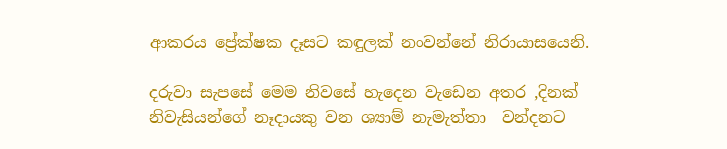ආකරය ප්‍රේක්ෂක දෑසට කඳුලක් නංවන්නේ නිරායාසයෙනි.

දරුවා සැපසේ මෙම නිවසේ හැදෙන වැඩෙන අතර ,දිනක් නිවැසියන්ගේ නෑදායකු වන ශ්‍යාම් නැමැත්තා  වන්දනට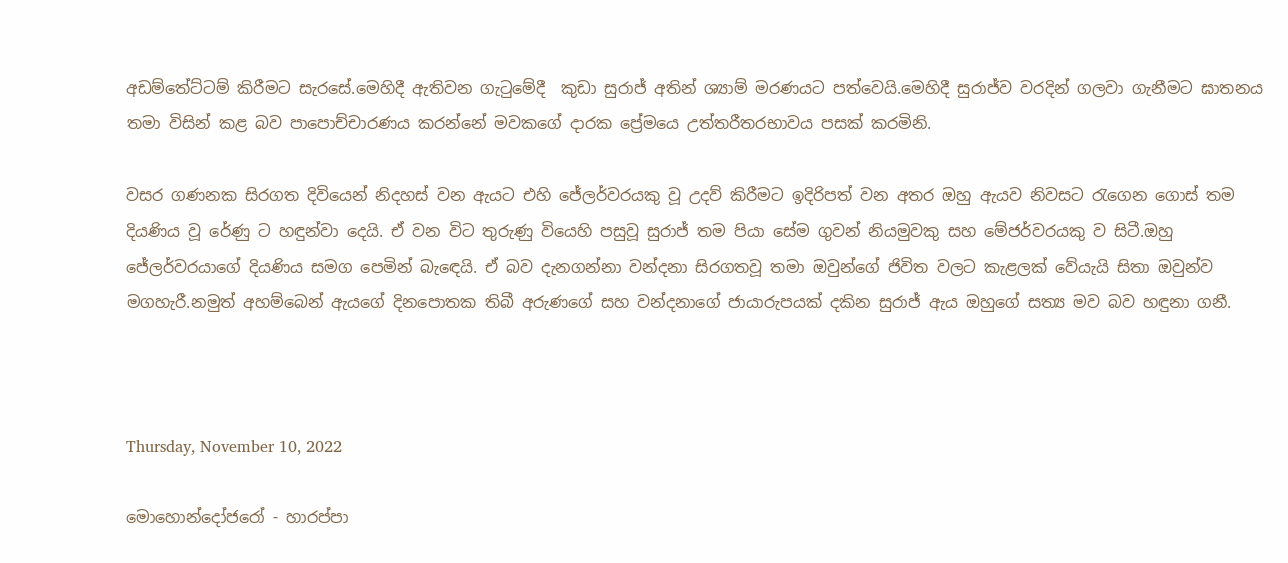අඩම්තේට්ටම් කිරීමට සැරසේ.මෙහිදී ඇතිවන ගැටුමේදී  කුඩා සුරාජ් අතින් ශ්‍යාම් මරණයට පත්වෙයි.මෙහිදී සුරාජ්ව වරදින් ගලවා ගැනීමට ඝාතනය තමා විසින් කළ බව පාපොච්චාරණය කරන්නේ මවකගේ දාරක ප්‍රේමයෙ උත්තරීතරභාවය පසක් කරමිනි.

වසර ගණනක සිරගත දිවියෙන් නිදහස් වන ඇයට එහි ජේලර්වරයකු වූ උදව් කිරීමට ඉදිරිපත් වන අතර ඔහු ඇයව නිවසට රැගෙන ගොස් තම දියණිය වූ රේණු ට හඳුන්වා දෙයි. ඒ වන විට තුරුණු වියෙහි පසුවූ සුරාජ් තම පියා සේම ගුවන් නියමුවකු සහ මේජර්වරයකු ව සිටී.ඔහු ජේලර්වරයාගේ දියණිය සමග පෙමින් බැඳෙයි. ඒ බව දැනගන්නා වන්දනා සිරගතවූ තමා ඔවුන්ගේ ජිවිත වලට කැළලක් වේයැයි සිතා ඔවුන්ව මගහැරී.නමුත් අහම්බෙන් ඇයගේ දිනපොතක තිබී අරුණගේ සහ වන්දනාගේ ජායාරුපයක් දකින සුරාජ් ඇය ඔහුගේ සත්‍ය මව බව හඳුනා ගනී.



Thursday, November 10, 2022

මොහොන්දෝජරෝ - හාරප්පා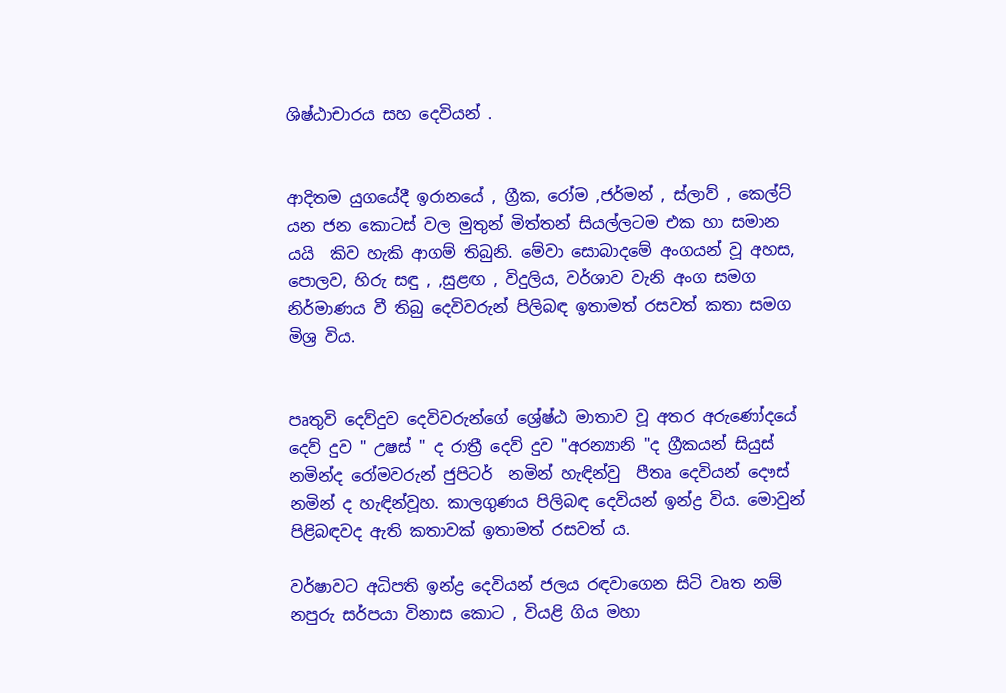ශිෂ්ඨාචාරය සහ දෙවියන් .


ආදිතම යුගයේදී ඉරානයේ , ග්‍රීක, රෝම ,ජර්මන් , ස්ලාව් , කෙල්ට් යන ජන කොටස් වල මුතුන් මිත්තන් සියල්ලටම එක හා සමාන යයි  කිව හැකි ආගම් තිබුනි. මේවා සොබාදමේ අංගයන් වූ අහස, පොලව, හිරු සඳු , ,සුළඟ , විදුලිය, වර්ශාව වැනි අංග සමග නිර්මාණය වී තිබු දෙවිවරුන් පිලිබඳ ඉතාමත් රසවත් කතා සමග මිශ්‍ර විය.


පෘතුවි දෙව්දුව දෙවිවරුන්ගේ ශ්‍රේෂ්ඨ මාතාව වූ අතර අරුණෝදයේ දෙව් දුව " උෂස් " ද රාත්‍රී දෙව් දුව "අරන්‍යානි "ද ග්‍රීකයන් සියුස් නමින්ද රෝමවරුන් ජුපිටර්  නමින් හැඳින්වු  පීතෘ දෙවියන් දෞස් නමින් ද හැඳින්වූහ. කාලගුණය පිලිබඳ දෙවියන් ඉන්ද්‍ර විය. මොවුන් පිළිබඳවද ඇති කතාවක් ඉතාමත් රසව‍ත් ය.

වර්ෂාවට අධිපති ඉන්ද්‍ර දෙවියන් ජලය රඳවාගෙන සිටි වෘත නම් නපුරු සර්පයා විනාස කොට , වියළි ගිය මහා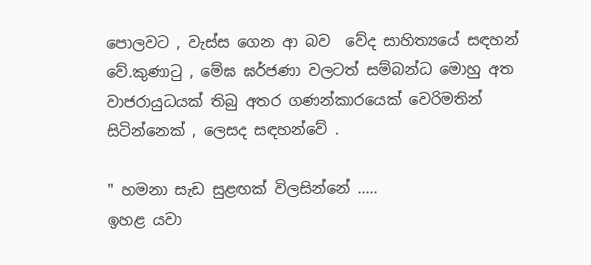පොලවට , වැස්ස ගෙන ආ බව  වේද සාහිත්‍යයේ සඳහන් වේ.කුණාටු , මේඝ ඝර්ජණා වලටත් සම්බන්ධ මොහු අත වාජරායුධයක් තිබු අතර ගණන්කාරයෙක් වෙරිමතින් සිටින්නෙක් , ලෙසද සඳහන්වේ .

" හමනා සැඩ සුළඟක් විලසින්නේ .....
ඉහළ යවා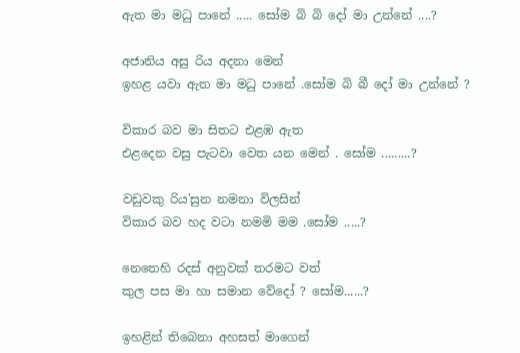ඇත මා මධු පානේ ..... සෝම බි බි දෝ මා උන්නේ ....?

අජානිය අසු රිය අදනා මෙන්
ඉහළ යවා ඇත මා මධු පානේ .සෝම බි බී දෝ මා උන්නේ ?

විකාර බව මා සිතට එළඹ ඇත
එළදෙන වසු පැටවා වෙත යන මෙන් . සෝම .........?

වඩුවකු රිය'සුන නමනා විලසින්
විකාර බව හද වටා නමමි මම .සෝම .....?

නෙතෙහි රදස් අනුවක් තරමට වත්
කුල පස මා හා සමාන වේදෝ ? සෝම......?

ඉහළින් තිබෙනා අහසත් මාගෙන්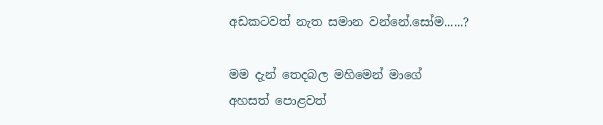අඩකටවත් නැත සමාන වන්නේ.සෝම......?

මම දැන් තෙදබල මහිමෙන් මාගේ
අහසත් පොළවත්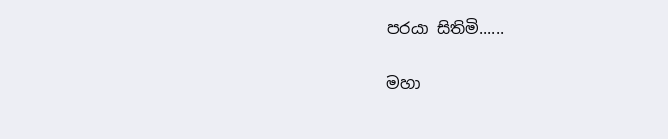පරයා සිතිමි......

මහා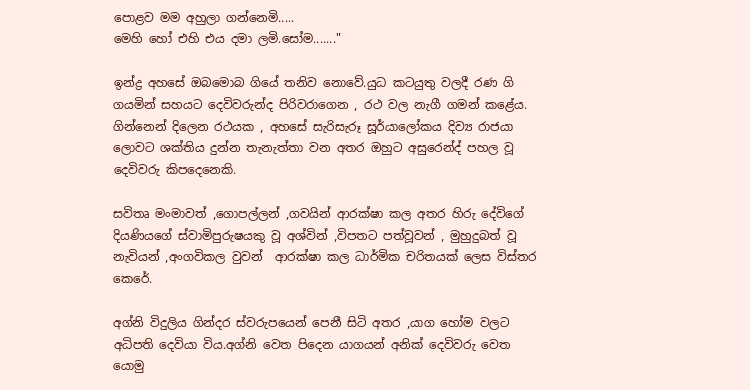පොළව මම අහුලා ගන්නෙමි.....
මෙහි හෝ එහි එය දමා ලමි.සෝම......."

ඉන්ද්‍ර අහසේ ඔබමොබ ගියේ තනිව නොවේ.යුධ කටයුතු වලදී රණ ගි ගයමින් සහයට දෙවිවරුන්ද පිරිවරාගෙන , රථ වල නැගී ගමන් කළේය. ගින්නෙන් දිලෙන රථයක , අහසේ සැරිසැරූ සූර්යාලෝකය දිව්‍ය රාජයා ලොවට ශක්තිය දුන්න තැනැත්තා වන අතර ඔහුට අසුරෙන්ද් පහල වූ දෙවිවරු කිපදෙනෙකි.

සවිතෘ මංමාවත් ,ගොපල්ලන් ,ගවයින් ආරක්ෂා කල අතර හිරු දේවිගේ දියණියගේ ස්වාමිපුරුෂයකු වූ අශ්වින් ,විපතට පත්වූවන් , මුහුදුබත් වූ නැවියන් ,අංගවිකල වුවන්  ආරක්ෂා කල ධාර්මික චරිතයක් ලෙස විස්තර කෙරේ.

අග්නි විදුලිය ගින්දර ස්වරුපයෙන් පෙනී සිටි අතර ,යාග හෝම වලට අධිපති දෙවියා විය.අග්නි වෙත පිදෙන යාගයන් අනික් දෙවිවරු වෙත යොමු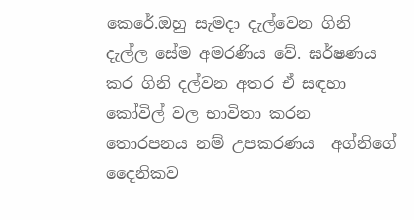කෙරේ.ඔහු සැමදා දැල්වෙන ගිනි දැල්ල සේම අමරණිය වේ. ඝර්ෂණය කර ගිනි දල්වන අතර ඒ සඳහා කෝවිල් වල භාවිතා කරන තොරපනය නම් උපකරණය  අග්නිගේ දෛනිකව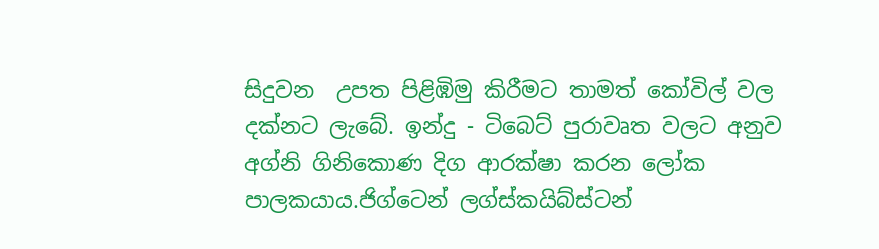සිදුවන  උපත පිළිඹිමු කිරීමට තාමත් කෝවිල් වල දක්නට ලැබේ. ඉන්දු - ටිබෙට් පුරාවෘත වලට අනුව අග්නි ගිනිකොණ දිග ආරක්ෂා කරන ලෝක පාලකයාය.ජිග්ටෙන් ලග්ස්කයිබ්ස්ටන්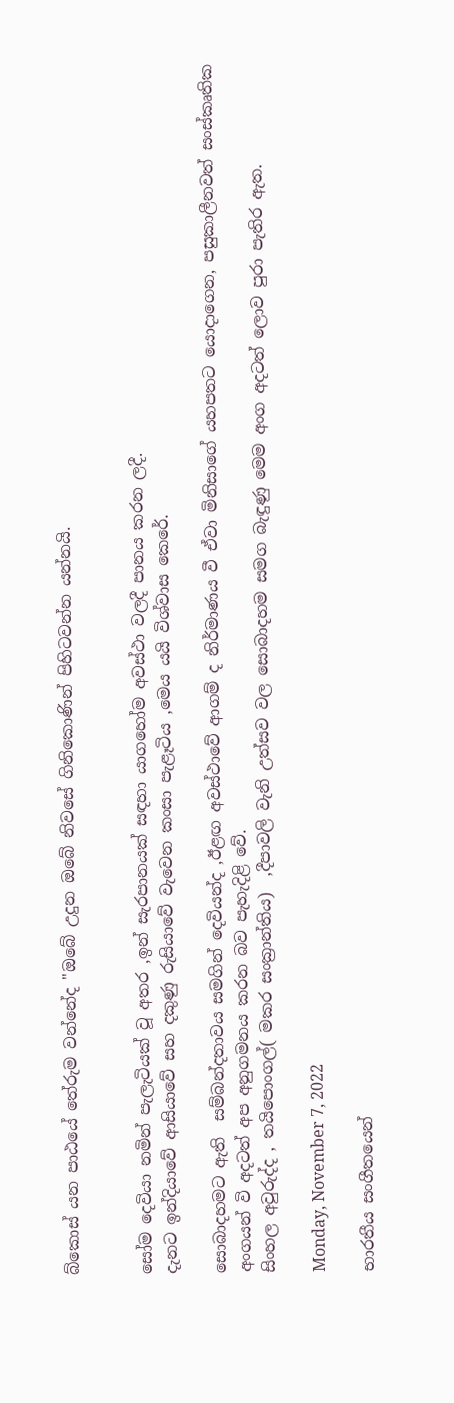බ්කොස් යන පාඨයේ තේරුම වන්නේද "ඔබේ උදුන ඔබේ නිවසේ ගිනිකොණින් පිහිටවන්න යන්නයි.


සෝම දෙවියා නමින් පැලැටියක් වූ අතර ,ඉන් සැරපානයක් සඳහා යාගහෝම අවස්ථා වලදී පානය කරන ලදී.
දැනට ඉන්දියාවේ ආසියාවේ සහ දකුණු රුසියාවේ වැවෙන කංසා පැළෑටිය ,මෙය යයි විශ්වාස කෙරේ.

සොබාදහමට ඇති  සම්බන්දතාවය සමගින් දෙවියන්ද ,ඊළඟ අවස්ථාවේ ආගම් ද නිර්මාණය වී ඒවා මිනිසාගේ යහපතට යොදාගෙන, පසුකාලීනවත් සංස්කෘතික අංගයන් වි අදටත් අප අනුගමනය කරන බව පැහැදිළි වේ.
සිංහල අවුරුද්ද , තයිපොංගල්( මකර සංක්‍රාන්තිය)  ,දීපාවලි වැනි උත්සව වල සොබාදහම සමග බැඳුණු මෙම අංග අදටත් ලොව පුරා පැතිර ඇත.

Monday, November 7, 2022

භාරතීය සංගීතයෙන්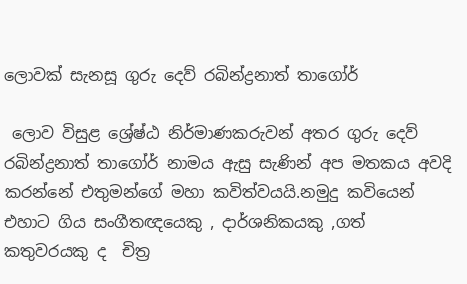ලොවක් සැනසූ ගුරු දෙව් රබින්ද්‍රනාත් තාගෝර්

 ලොව විසුළ ශ්‍රේෂ්ඨ නිර්මාණකරුවන් අතර ගුරු දෙව් රබින්ද්‍රනාත් තාගෝර් නාමය ඇසු සැණින් අප මතකය අවදි කරන්නේ එතුමන්ගේ මහා කවිත්වයයි.නමුදු කවියෙන් එහාට ගිය සංගීතඥයෙකු , දාර්ශනිකයකු ,ගත් කතුවරයකු ද  චිත්‍ර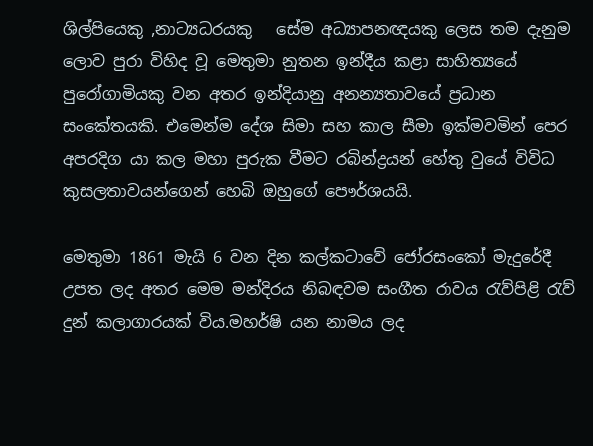ශිල්පියෙකු ,නාට්‍යධරයකු   සේම අධ්‍යාපනඥයකු ලෙස තම දැනුම ලොව පුරා විහිද වූ මෙතුමා නුතන ඉන්දීය කළා සාහිත්‍යයේ පුරෝගාමියකු වන අතර ඉන්දියානු අනන්‍යතාවයේ ප්‍රධාන සංකේතයකි. එමෙන්ම දේශ සිමා සහ කාල සීමා ඉක්මවමින් පෙර අපරදිග යා කල මහා පුරුක වීමට රබින්ද්‍රයන් හේතු වුයේ විවිධ කුසලතාවයන්ගෙන් හෙබි ඔහුගේ පෞර්ශයයි.

මෙතුමා 1861 මැයි 6 වන දින කල්කටාවේ ජෝරසංකෝ මැදුරේදී උපත ලද අතර මෙම මන්දිරය නිබඳවම සංගීත රාවය රැව්පිළි රැව් දුන් කලාගාරයක් විය.මහර්ෂි යන නාමය ලද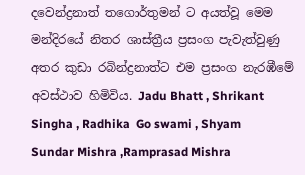දවෙන්ද්‍රනාත් තගොර්තුමන් ට අයත්වූ මෙම මන්දිරයේ නිතර ශාස්ත්‍රීය ප්‍රසංග පැවැත්වුණු අතර කුඩා රබින්ද්‍රනාත්ට එම ප්‍රසංග නැරඹීමේ අවස්ථාව හිමිවිය. Jadu Bhatt , Shrikant Singha , Radhika  Go swami , Shyam Sundar Mishra ,Ramprasad Mishra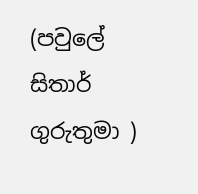(පවුලේ සිතාර් ගුරුතුමා )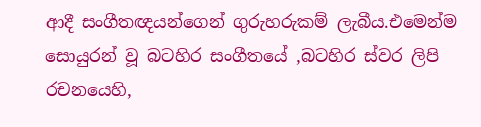ආදී සංගීතඥයන්ගෙන් ගුරුහරුකම් ලැබීය.එමෙන්ම සොයුරන් වූ බටහිර සංගීතයේ ,බටහිර ස්වර ලිපි රචනයෙහි,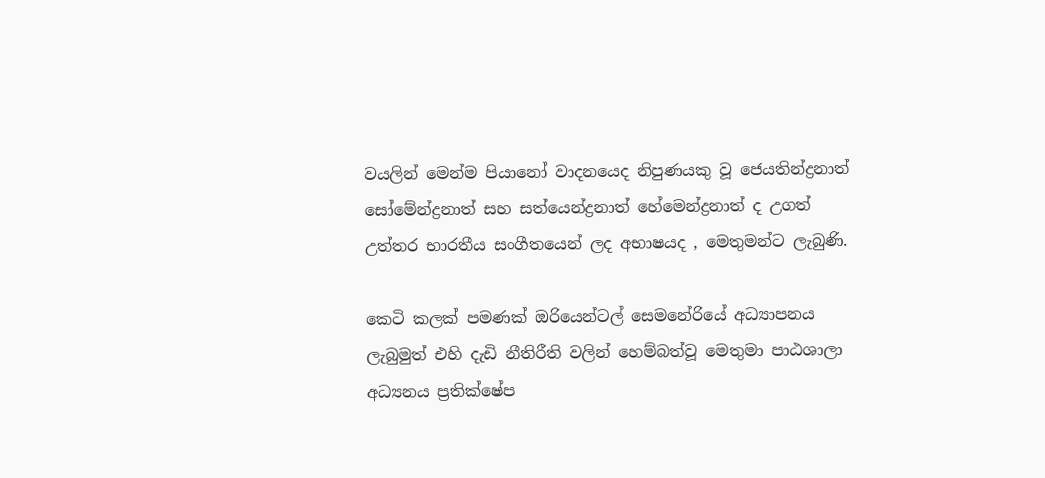වයලින් මෙන්ම පියානෝ වාදනයෙද නිපුණයකු වූ ජෙයතින්ද්‍රනාත් සෝමේන්ද්‍රනාත් සහ සත්යෙන්ද්‍රනාත් හේමෙන්ද්‍රනාත් ද උගත් උත්තර භාරතීය සංගීතයෙන් ලද අභාෂයද , මෙතුමන්ට ලැබුණි.

කෙටි කලක් පමණක් ඔරියෙන්ටල් සෙමනේරියේ අධ්‍යාපනය ලැබුමුත් එහි දැඩි නීතිරීති වලින් හෙම්බත්වූ මෙතුමා පාඨශාලා අධ්‍යනය ප්‍රතික්ෂේප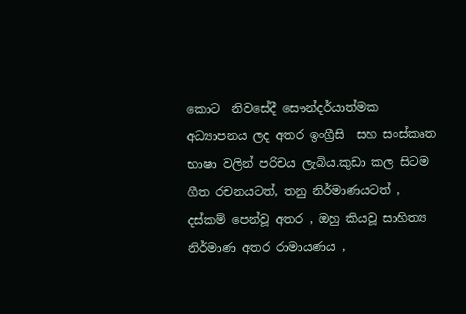කොට  නිවසේදී සෞන්දර්යාත්මක අධ්‍යාපනය ලද අතර ඉංග්‍රීසි  සහ සංස්කෘත භාෂා වලින් පරිචය ලැබිය.කුඩා කල සිටම ගීත රචනයටත්, තනු නිර්මාණයටත් , දස්කම් පෙන්වූ අතර , ඔහු කියවූ සාහිත්‍ය නිර්මාණ අතර රාමායණය ,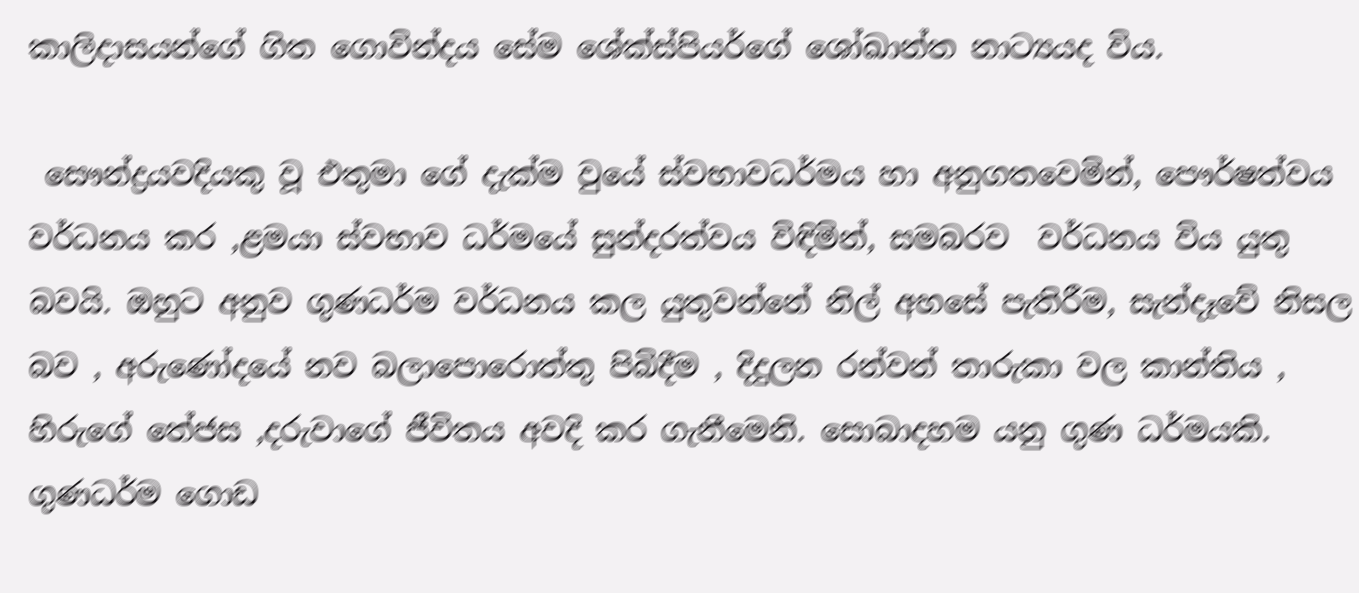කාලිදාසයන්ගේ ගිත ගොවින්දය සේම ශේක්ස්පියර්ගේ ශෝඛාන්ත නාට්‍යයද විය.

 සෞන්ද්‍රයවදියකු වූ එතුමා ගේ දැක්ම වුයේ ස්වභාවධර්මය හා අනුගතවෙමින්, පෞර්ෂත්වය වර්ධනය කර ,ළමයා ස්වභාව ධර්මයේ සුන්දරත්වය විඳිමින්, සමබරව  වර්ධනය විය යුතු බවයි. ඔහුට අනුව ගුණධර්ම වර්ධනය කල යුතුවන්නේ නිල් අහසේ පැතිරීම, සැන්දෑවේ නිසල බව , අරුණෝදයේ නව බලාපොරොත්තු පිබිදීම , දිදුලන රන්වන් තාරුකා වල කාන්තිය , හිරුගේ තේජස ,දරුවාගේ ජීවිතය අවදි කර ගැනීමෙනි. සොබාදහම යනු ගුණ ධර්මයකි. ගුණධර්ම ගොඩ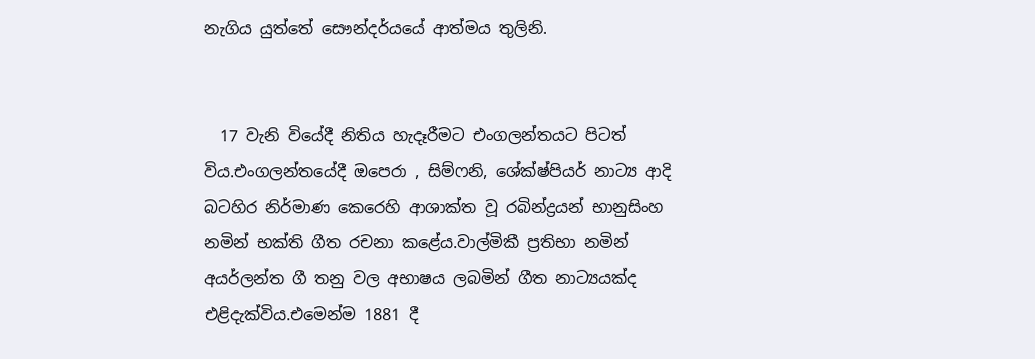නැගිය යුත්තේ සෞන්දර්යයේ ආත්මය තුලිනි.


  17 වැනි වියේදී නිතිය හැදෑරීමට එංගලන්තයට පිටත් විය.එංගලන්තයේදී ඔපෙරා , සිම්ෆනි, ශේක්ෂ්පියර් නාට්‍ය ආදි බටහිර නිර්මාණ කෙරෙහි ආශාක්ත වූ රබින්ද්‍රයන් භානුසිංහ නමින් භක්ති ගීත රචනා කළේය.වාල්මිකී ප්‍රතිභා නමින් අයර්ලන්ත ගී තනු වල අභාෂය ලබමින් ගීත නාට්‍යයක්ද එළිදැක්විය.එමෙන්ම 1881 දී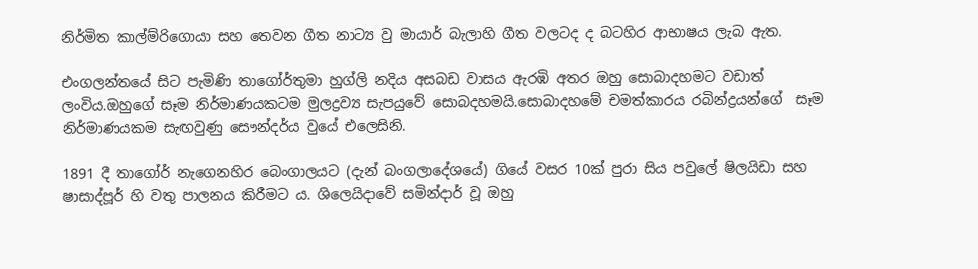නිර්මිත කාල්ම්රිගොයා සහ තෙවන ගීත නාට්‍ය වු මායාර් බැලාහි ගීත වලටද ද බටහිර ආභාෂය ලැබ ඇත.

එංගලන්තයේ සිට පැමිණි තාගෝර්තුමා හුග්ලි නදිය අසබඩ වාසය ඇරඹි අතර ඔහු සොබාදහමට වඩාත් ලංවිය.ඔහුගේ සෑම නිර්මාණයකටම මුලද්‍රව්‍ය සැපයුවේ සොබදහමයි.සොබාදහමේ චමත්කාරය රබින්ද්‍රයන්ගේ  සෑම නිර්මාණයකම සැඟවුණු සෞන්දර්ය වුයේ එලෙසිනි.

1891 දී තාගෝර් නැගෙනහිර බෙංගාලයට (දැන් බංගලාදේශයේ) ගියේ වසර 10ක් පුරා සිය පවුලේ ෂිලයිඩා සහ ෂාසාද්පූර් හි වතු පාලනය කිරීමට ය. ශිලෙයිදාවේ සමින්දාර් වූ ඔහු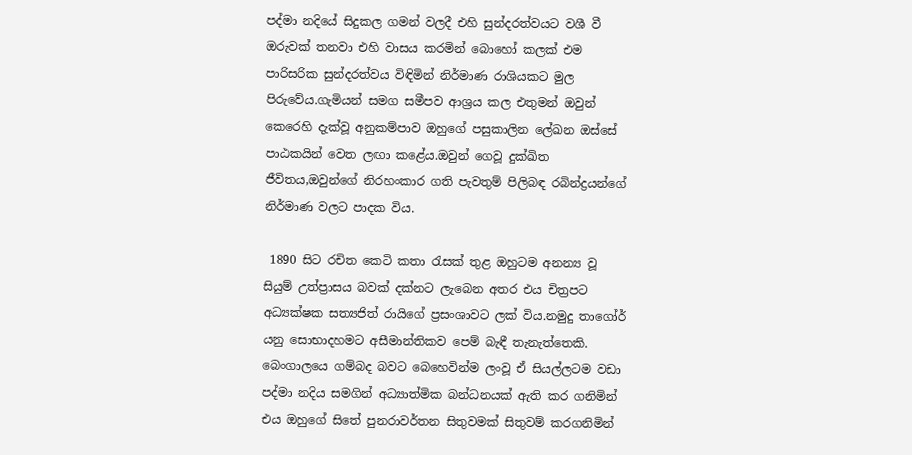පද්මා නදියේ සිදුකල ගමන් වලදී එහි සුන්දරත්වයට වශී වී ඔරුවක් තනවා එහි වාසය කරමින් බොහෝ කලක් එම පාරිසරික සුන්දරත්වය විඳිමින් නිර්මාණ රාශියකට මුල පිරුවේය.ගැමියන් සමග සමීපව ආශ්‍රය කල එතුමන් ඔවුන් කෙරෙහි දැක්වූ අනුකම්පාව ඔහුගේ පසුකාලින ලේඛන ඔස්සේ පාඨකයින් වෙත ලඟා කළේය.ඔවුන් ගෙවූ දුක්ඛිත ජීවිතය,ඔවුන්ගේ නිරහංකාර ගති පැවතුම් පිලිබඳ රබින්ද්‍රයන්ගේ නිර්මාණ වලට පාදක විය.

 1890 සිට රචිත කෙටි කතා රැසක් තුළ ඔහුටම අනන්‍ය වූ  සියුම් උත්ප්‍රාසය බවක් දක්නට ලැබෙන අතර එය චිත්‍රපට අධ්‍යක්ෂක සත්‍යජිත් රායිගේ ප්‍රසංශාවට ලක් විය.නමුදු තාගෝර් යනු සොභාදහමට අසීමාන්තිකව පෙම් බැඳී තැනැත්තෙකි. බෙංගාලයෙ ගම්බද බවට බෙහෙවින්ම ලංවූ ඒ සියල්ලටම වඩා පද්මා නදිය සමගින් අධ්‍යාත්මික බන්ධනයක් ඇති කර ගනිමින් එය ඔහුගේ සිතේ පුනරාවර්තන සිතුවමක් සිතුවම් කරගනිමින්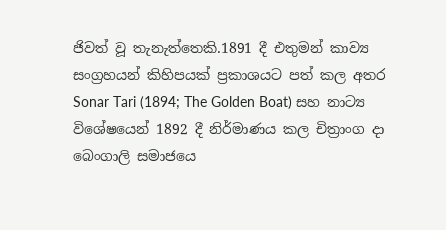ජිවත් වූ තැනැත්තෙකි.1891 දී එතුමන් කාව්‍ය සංග්‍රහයන් කිහිපයක් ප්‍රකාශයට පත් කල අතර Sonar Tari (1894; The Golden Boat) සහ නාට්‍ය විශේෂයෙන් 1892 දී නිර්මාණය කල චිත්‍රාංග දා බෙංගාලි සමාජයෙ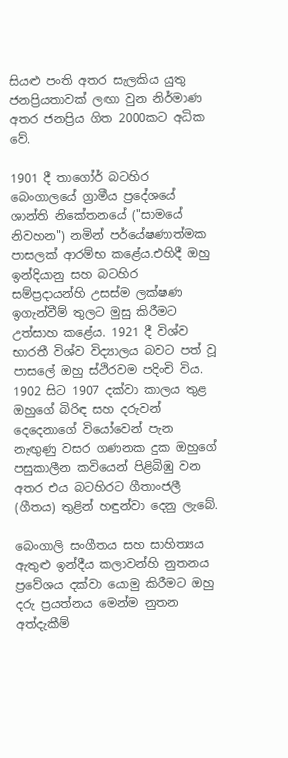සියළු පංති අතර සැලකිය යුතු ජනප්‍රියතාවක් ලඟා වුන නිර්මාණ අතර ජනප්‍රිය ගිත 2000කට අධික වේ.

1901 දී තාගෝර් බටහිර බෙංගාලයේ ග්‍රාමීය ප්‍රදේශයේ ශාන්ති නිකේතනයේ ("සාමයේ නිවහන") නමින් පර්යේෂණාත්මක පාසලක් ආරම්භ කළේය.එහිදී ඔහු ඉන්දියානු සහ බටහිර සම්ප්‍රදායන්හි උසස්ම ලක්ෂණ ඉගැන්වීම් තුලට මුසු කිරීමට උත්සාහ කළේය. 1921 දී විශ්ව භාරතී විශ්ව විද්‍යාලය බවට පත් වූ පාසලේ ඔහු ස්ථිරවම පදිංචි විය. 1902 සිට 1907 දක්වා කාලය තුළ ඔහුගේ බිරිඳ සහ දරුවන් දෙදෙනාගේ වියෝවෙන් පැන නැඟුණු වසර ගණනක දුක ඔහුගේ පසුකාලීන කවියෙන් පිළිබිඹු වන අතර එය බටහිරට ගීතාංජලී (ගීතය) තුළින් හඳුන්වා දෙනු ලැබේ.

බෙංගාලි සංගීතය සහ සාහිත්‍යය ඇතුළු ඉන්දීය කලාවන්හි නුතනය ප්‍රවේශය දක්වා යොමු කිරීමට ඔහු දරු ප්‍රයත්නය මෙන්ම නුතන අත්දැකීම්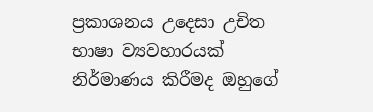ප්‍රකාශනය උදෙසා උචිත භාෂා ව්‍යවහාරයක් නිර්මාණය කිරීමද ඔහුගේ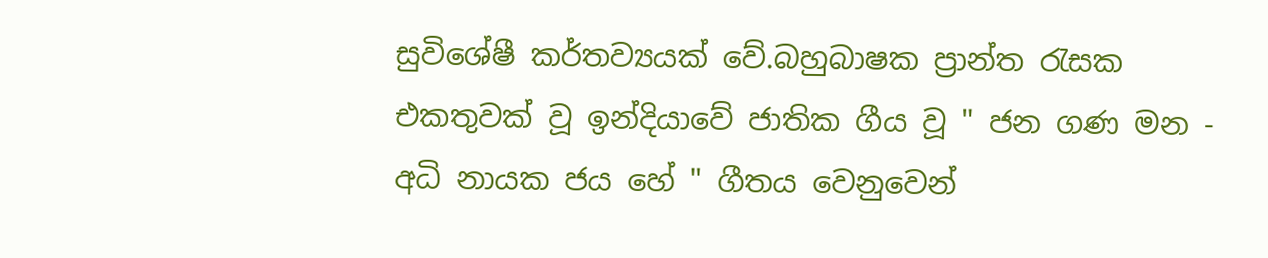සුවිශේෂී කර්තව්‍යයක් වේ.බහුබාෂක ප්‍රාන්ත රැසක එකතුවක් වූ ඉන්දියාවේ ජාතික ගීය වූ " ජන ගණ මන - අධි නායක ජය හේ " ගීතය වෙනුවෙන්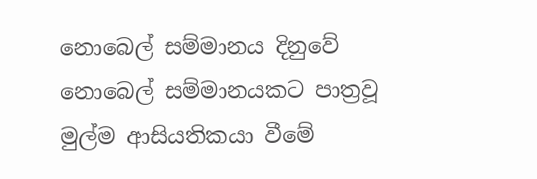නොබෙල් සම්මානය දිනුවේ නොබෙල් සම්මානයකට පාත්‍රවූ මුල්ම ආසියතිකයා වීමේ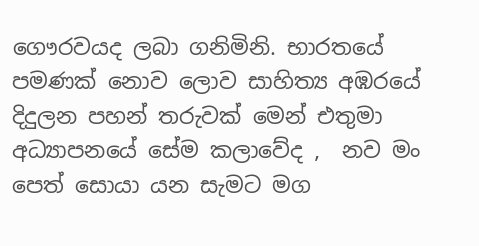ගෞරවයද ලබා ගනිමිනි. භාරතයේ පමණක් නොව ලොව සාහිත්‍ය අඹරයේ දිදුලන පහන් තරුවක් මෙන් එතුමා අධ්‍යාපනයේ සේම කලාවේද ,  නව මං පෙත් සොයා යන සැමට මග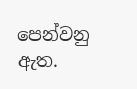පෙන්වනු ඇත.